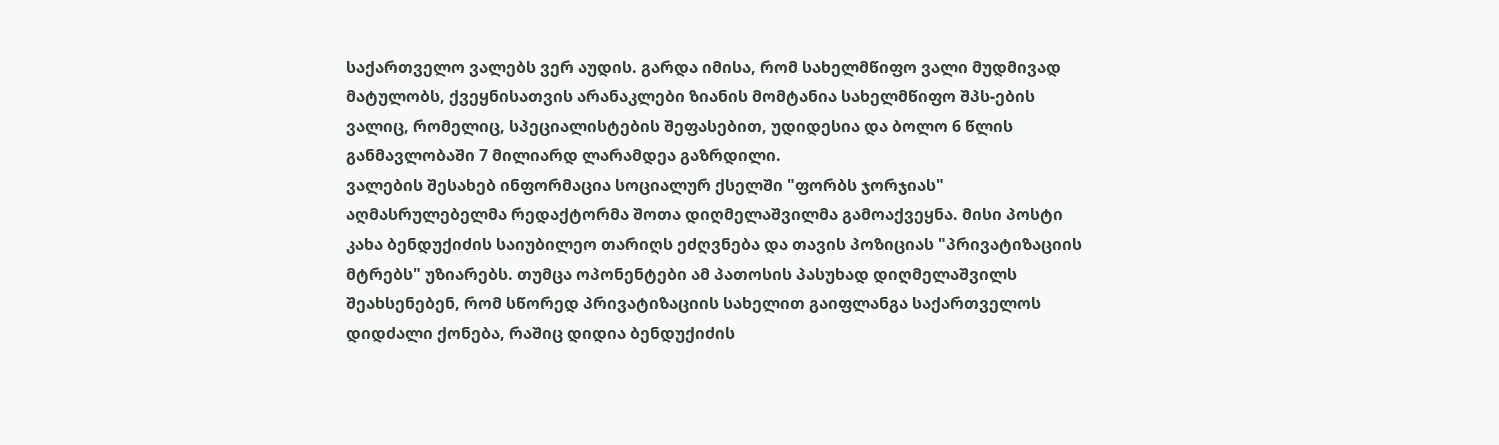საქართველო ვალებს ვერ აუდის. გარდა იმისა, რომ სახელმწიფო ვალი მუდმივად მატულობს, ქვეყნისათვის არანაკლები ზიანის მომტანია სახელმწიფო შპს-ების ვალიც, რომელიც, სპეციალისტების შეფასებით, უდიდესია და ბოლო 6 წლის განმავლობაში 7 მილიარდ ლარამდეა გაზრდილი.
ვალების შესახებ ინფორმაცია სოციალურ ქსელში "ფორბს ჯორჯიას" აღმასრულებელმა რედაქტორმა შოთა დიღმელაშვილმა გამოაქვეყნა. მისი პოსტი კახა ბენდუქიძის საიუბილეო თარიღს ეძღვნება და თავის პოზიციას "პრივატიზაციის მტრებს" უზიარებს. თუმცა ოპონენტები ამ პათოსის პასუხად დიღმელაშვილს შეახსენებენ, რომ სწორედ პრივატიზაციის სახელით გაიფლანგა საქართველოს დიდძალი ქონება, რაშიც დიდია ბენდუქიძის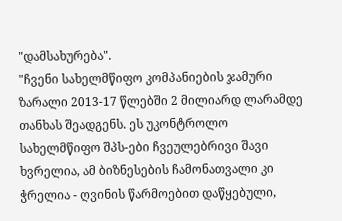"დამსახურება".
"ჩვენი სახელმწიფო კომპანიების ჯამური ზარალი 2013-17 წლებში 2 მილიარდ ლარამდე თანხას შეადგენს. ეს უკონტროლო სახელმწიფო შპს-ები ჩვეულებრივი შავი ხვრელია, ამ ბიზნესების ჩამონათვალი კი ჭრელია - ღვინის წარმოებით დაწყებული,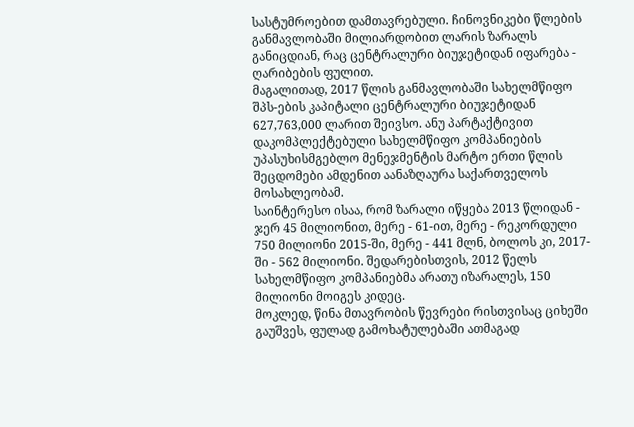სასტუმროებით დამთავრებული. ჩინოვნიკები წლების განმავლობაში მილიარდობით ლარის ზარალს განიცდიან, რაც ცენტრალური ბიუჯეტიდან იფარება - ღარიბების ფულით.
მაგალითად, 2017 წლის განმავლობაში სახელმწიფო შპს-ების კაპიტალი ცენტრალური ბიუჯეტიდან 627,763,000 ლარით შეივსო. ანუ პარტაქტივით დაკომპლექტებული სახელმწიფო კომპანიების უპასუხისმგებლო მენეჯმენტის მარტო ერთი წლის შეცდომები ამდენით აანაზღაურა საქართველოს მოსახლეობამ.
საინტერესო ისაა, რომ ზარალი იწყება 2013 წლიდან - ჯერ 45 მილიონით, მერე - 61-ით, მერე - რეკორდული 750 მილიონი 2015-ში, მერე - 441 მლნ, ბოლოს კი, 2017-ში - 562 მილიონი. შედარებისთვის, 2012 წელს სახელმწიფო კომპანიებმა არათუ იზარალეს, 150 მილიონი მოიგეს კიდეც.
მოკლედ, წინა მთავრობის წევრები რისთვისაც ციხეში გაუშვეს, ფულად გამოხატულებაში ათმაგად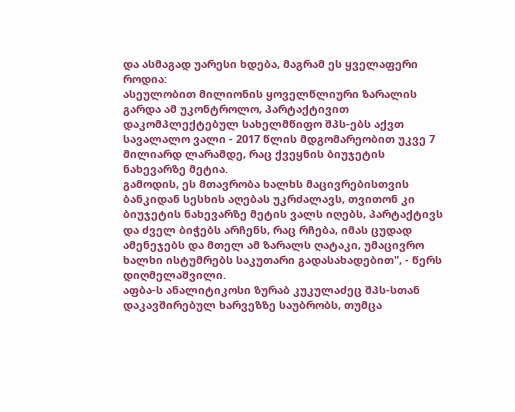და ასმაგად უარესი ხდება, მაგრამ ეს ყველაფერი როდია:
ასეულობით მილიონის ყოველწლიური ზარალის გარდა ამ უკონტროლო, პარტაქტივით დაკომპლექტებულ სახელმწიფო შპს-ებს აქვთ სავალალო ვალი - 2017 წლის მდგომარეობით უკვე 7 მილიარდ ლარამდე, რაც ქვეყნის ბიუჯეტის ნახევარზე მეტია.
გამოდის, ეს მთავრობა ხალხს მაცივრებისთვის ბანკიდან სესხის აღებას უკრძალავს, თვითონ კი ბიუჯეტის ნახევარზე მეტის ვალს იღებს, პარტაქტივს და ძველ ბიჭებს არჩენს, რაც რჩება, იმას ცუდად ამენეჯებს და მთელ ამ ზარალს ღატაკი, უმაცივრო ხალხი ისტუმრებს საკუთარი გადასახადებით", - წერს დიღმელაშვილი.
აფბა-ს ანალიტიკოსი ზურაბ კუკულაძეც შპს-სთან დაკავშირებულ ხარვეზზე საუბრობს, თუმცა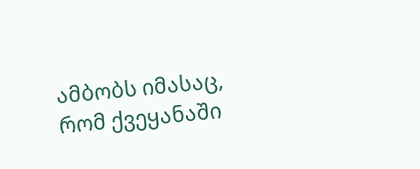ამბობს იმასაც, რომ ქვეყანაში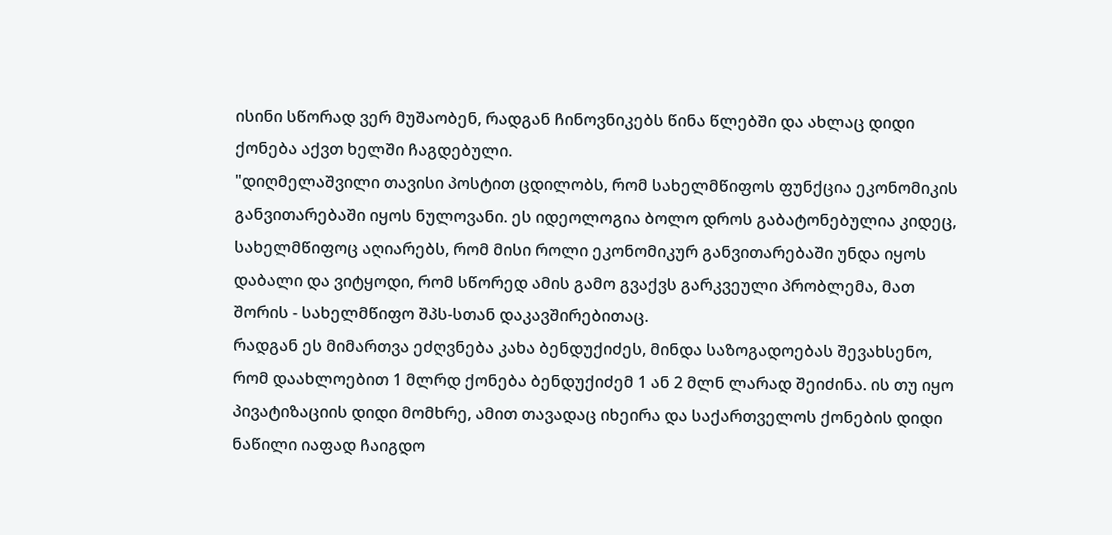ისინი სწორად ვერ მუშაობენ, რადგან ჩინოვნიკებს წინა წლებში და ახლაც დიდი ქონება აქვთ ხელში ჩაგდებული.
"დიღმელაშვილი თავისი პოსტით ცდილობს, რომ სახელმწიფოს ფუნქცია ეკონომიკის განვითარებაში იყოს ნულოვანი. ეს იდეოლოგია ბოლო დროს გაბატონებულია კიდეც, სახელმწიფოც აღიარებს, რომ მისი როლი ეკონომიკურ განვითარებაში უნდა იყოს დაბალი და ვიტყოდი, რომ სწორედ ამის გამო გვაქვს გარკვეული პრობლემა, მათ შორის - სახელმწიფო შპს-სთან დაკავშირებითაც.
რადგან ეს მიმართვა ეძღვნება კახა ბენდუქიძეს, მინდა საზოგადოებას შევახსენო, რომ დაახლოებით 1 მლრდ ქონება ბენდუქიძემ 1 ან 2 მლნ ლარად შეიძინა. ის თუ იყო პივატიზაციის დიდი მომხრე, ამით თავადაც იხეირა და საქართველოს ქონების დიდი ნაწილი იაფად ჩაიგდო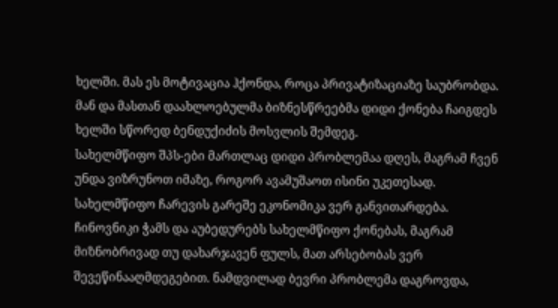ხელში. მას ეს მოტივაცია ჰქონდა, როცა პრივატიზაციაზე საუბრობდა. მან და მასთან დაახლოებულმა ბიზნესწრეებმა დიდი ქონება ჩაიგდეს ხელში სწორედ ბენდუქიძის მოსვლის შემდეგ.
სახელმწიფო შპს-ები მართლაც დიდი პრობლემაა დღეს, მაგრამ ჩვენ უნდა ვიზრუნოთ იმაზე, როგორ ავამუშაოთ ისინი უკეთესად. სახელმწიფო ჩარევის გარეშე ეკონომიკა ვერ განვითარდება. ჩინოვნიკი ჭამს და აუბედურებს სახელმწიფო ქონებას, მაგრამ მიზნობრივად თუ დახარჯავენ ფულს, მათ არსებობას ვერ შევეწინააღმდეგებით. ნამდვილად ბევრი პრობლემა დაგროვდა,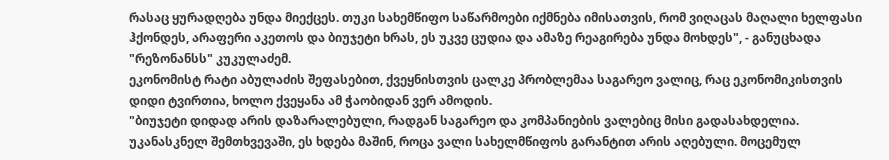რასაც ყურადღება უნდა მიექცეს. თუკი სახემწიფო საწარმოები იქმნება იმისათვის, რომ ვიღაცას მაღალი ხელფასი ჰქონდეს, არაფერი აკეთოს და ბიუჯეტი ხრას, ეს უკვე ცუდია და ამაზე რეაგირება უნდა მოხდეს", - განუცხადა "რეზონანსს" კუკულაძემ.
ეკონომისტ რატი აბულაძის შეფასებით, ქვეყნისთვის ცალკე პრობლემაა საგარეო ვალიც, რაც ეკონომიკისთვის დიდი ტვირთია, ხოლო ქვეყანა ამ ჭაობიდან ვერ ამოდის.
"ბიუჯეტი დიდად არის დაზარალებული, რადგან საგარეო და კომპანიების ვალებიც მისი გადასახდელია. უკანასკნელ შემთხვევაში, ეს ხდება მაშინ, როცა ვალი სახელმწიფოს გარანტით არის აღებული. მოცემულ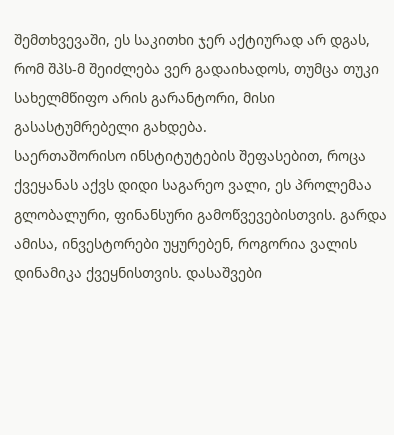შემთხვევაში, ეს საკითხი ჯერ აქტიურად არ დგას, რომ შპს-მ შეიძლება ვერ გადაიხადოს, თუმცა თუკი სახელმწიფო არის გარანტორი, მისი გასასტუმრებელი გახდება.
საერთაშორისო ინსტიტუტების შეფასებით, როცა ქვეყანას აქვს დიდი საგარეო ვალი, ეს პროლემაა გლობალური, ფინანსური გამოწვევებისთვის. გარდა ამისა, ინვესტორები უყურებენ, როგორია ვალის დინამიკა ქვეყნისთვის. დასაშვები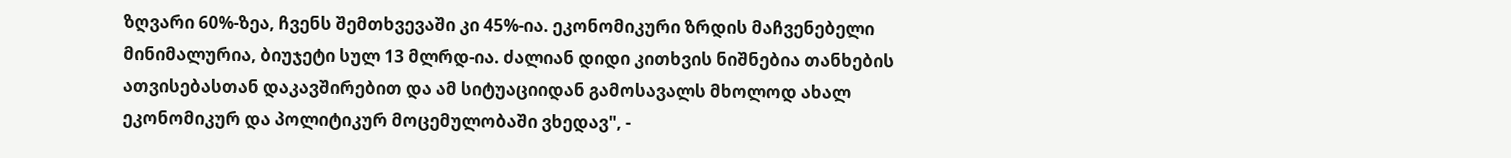ზღვარი 60%-ზეა, ჩვენს შემთხვევაში კი 45%-ია. ეკონომიკური ზრდის მაჩვენებელი მინიმალურია, ბიუჯეტი სულ 13 მლრდ-ია. ძალიან დიდი კითხვის ნიშნებია თანხების ათვისებასთან დაკავშირებით და ამ სიტუაციიდან გამოსავალს მხოლოდ ახალ ეკონომიკურ და პოლიტიკურ მოცემულობაში ვხედავ", -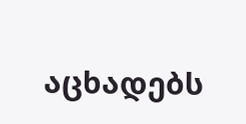აცხადებს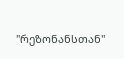"რეზონანსთან"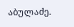აბულაძე.